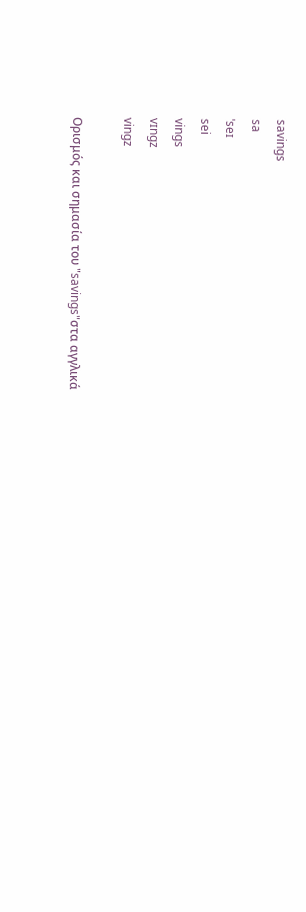savings
sa
ˈseɪ
sei
vings
vɪngz
vingz

Ορισμός και σημασία του "savings"στα αγγλικά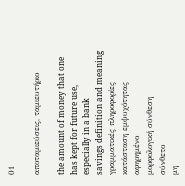01

αποταμιεύσεις, ταμιευτήριο

the amount of money that one has kept for future use, especially in a bank
savings definition and meaning
γραμματικές πληροφορίες
κατάσταση εμψυχότητας
αφηρημένο
μορφολογική σύνθεση
σύνθετο
μη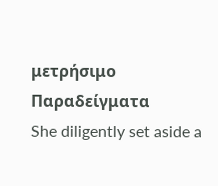μετρήσιμο
Παραδείγματα
She diligently set aside a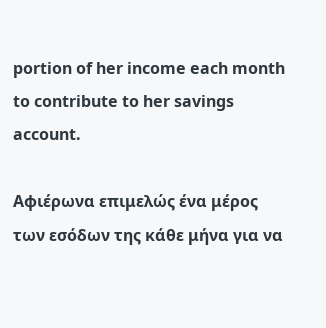portion of her income each month to contribute to her savings account.

Αφιέρωνα επιμελώς ένα μέρος των εσόδων της κάθε μήνα για να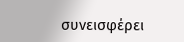συνεισφέρει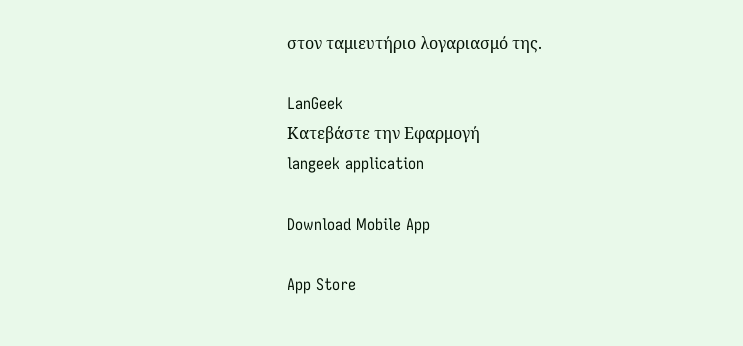στον ταμιευτήριο λογαριασμό της.

LanGeek
Κατεβάστε την Εφαρμογή
langeek application

Download Mobile App

App Store